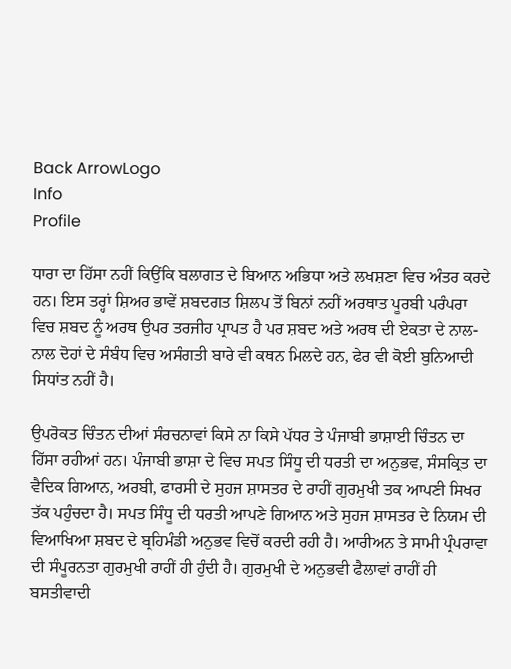Back ArrowLogo
Info
Profile

ਧਾਰਾ ਦਾ ਹਿੱਸਾ ਨਹੀਂ ਕਿਉਂਕਿ ਬਲਾਗਤ ਦੇ ਬਿਆਨ ਅਭਿਧਾ ਅਤੇ ਲਖਸ਼ਣਾ ਵਿਚ ਅੰਤਰ ਕਰਦੇ ਹਨ। ਇਸ ਤਰ੍ਹਾਂ ਸ਼ਿਅਰ ਭਾਵੇਂ ਸ਼ਬਦਗਤ ਸ਼ਿਲਪ ਤੋਂ ਬਿਨਾਂ ਨਹੀਂ ਅਰਥਾਤ ਪੂਰਬੀ ਪਰੰਪਰਾ ਵਿਚ ਸ਼ਬਦ ਨੂੰ ਅਰਥ ਉਪਰ ਤਰਜੀਹ ਪ੍ਰਾਪਤ ਹੈ ਪਰ ਸ਼ਬਦ ਅਤੇ ਅਰਥ ਦੀ ਏਕਤਾ ਦੇ ਨਾਲ-ਨਾਲ ਦੋਹਾਂ ਦੇ ਸੰਬੰਧ ਵਿਚ ਅਸੰਗਤੀ ਬਾਰੇ ਵੀ ਕਥਨ ਮਿਲਦੇ ਹਨ, ਫੇਰ ਵੀ ਕੋਈ ਬੁਨਿਆਦੀ ਸਿਧਾਂਤ ਨਹੀਂ ਹੈ।

ਉਪਰੋਕਤ ਚਿੰਤਨ ਦੀਆਂ ਸੰਰਚਨਾਵਾਂ ਕਿਸੇ ਨਾ ਕਿਸੇ ਪੱਧਰ ਤੇ ਪੰਜਾਬੀ ਭਾਸ਼ਾਈ ਚਿੰਤਨ ਦਾ ਹਿੱਸਾ ਰਹੀਆਂ ਹਨ। ਪੰਜਾਬੀ ਭਾਸ਼ਾ ਦੇ ਵਿਚ ਸਪਤ ਸਿੰਧੂ ਦੀ ਧਰਤੀ ਦਾ ਅਨੁਭਵ, ਸੰਸਕ੍ਰਿਤ ਦਾ ਵੈਦਿਕ ਗਿਆਨ, ਅਰਬੀ, ਫਾਰਸੀ ਦੇ ਸੁਹਜ ਸ਼ਾਸਤਰ ਦੇ ਰਾਹੀਂ ਗੁਰਮੁਖੀ ਤਕ ਆਪਣੀ ਸਿਖਰ ਤੱਕ ਪਹੁੰਚਦਾ ਹੈ। ਸਪਤ ਸਿੰਧੂ ਦੀ ਧਰਤੀ ਆਪਣੇ ਗਿਆਨ ਅਤੇ ਸੁਹਜ ਸ਼ਾਸਤਰ ਦੇ ਨਿਯਮ ਦੀ ਵਿਆਖਿਆ ਸ਼ਬਦ ਦੇ ਬ੍ਰਹਿਮੰਡੀ ਅਨੁਭਵ ਵਿਚੋਂ ਕਰਦੀ ਰਹੀ ਹੈ। ਆਰੀਅਨ ਤੇ ਸਾਮੀ ਪ੍ਰੰਪਰਾਵਾ ਦੀ ਸੰਪੂਰਨਤਾ ਗੁਰਮੁਖੀ ਰਾਹੀਂ ਹੀ ਹੁੰਦੀ ਹੈ। ਗੁਰਮੁਖੀ ਦੇ ਅਨੁਭਵੀ ਫੈਲਾਵਾਂ ਰਾਹੀਂ ਹੀ ਬਸਤੀਵਾਦੀ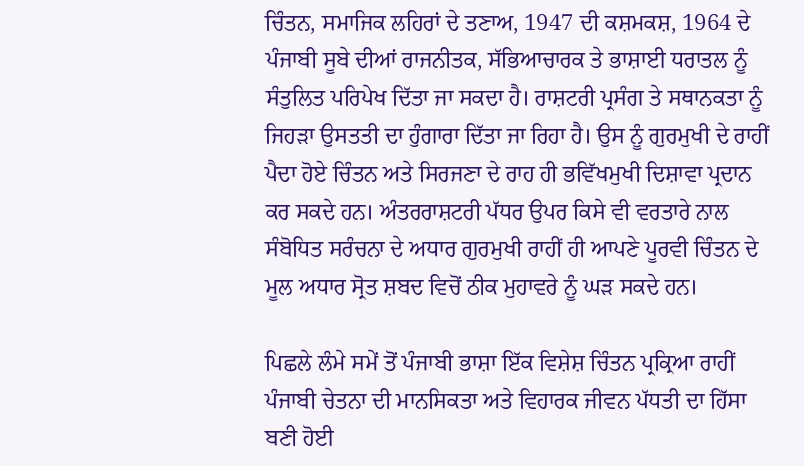ਚਿੰਤਨ, ਸਮਾਜਿਕ ਲਹਿਰਾਂ ਦੇ ਤਣਾਅ, 1947 ਦੀ ਕਸ਼ਮਕਸ਼, 1964 ਦੇ ਪੰਜਾਬੀ ਸੂਬੇ ਦੀਆਂ ਰਾਜਨੀਤਕ, ਸੱਭਿਆਚਾਰਕ ਤੇ ਭਾਸ਼ਾਈ ਧਰਾਤਲ ਨੂੰ ਸੰਤੁਲਿਤ ਪਰਿਪੇਖ ਦਿੱਤਾ ਜਾ ਸਕਦਾ ਹੈ। ਰਾਸ਼ਟਰੀ ਪ੍ਰਸੰਗ ਤੇ ਸਥਾਨਕਤਾ ਨੂੰ ਜਿਹੜਾ ਉਸਤਤੀ ਦਾ ਹੁੰਗਾਰਾ ਦਿੱਤਾ ਜਾ ਰਿਹਾ ਹੈ। ਉਸ ਨੂੰ ਗੁਰਮੁਖੀ ਦੇ ਰਾਹੀਂ ਪੈਦਾ ਹੋਏ ਚਿੰਤਨ ਅਤੇ ਸਿਰਜਣਾ ਦੇ ਰਾਹ ਹੀ ਭਵਿੱਖਮੁਖੀ ਦਿਸ਼ਾਵਾ ਪ੍ਰਦਾਨ ਕਰ ਸਕਦੇ ਹਨ। ਅੰਤਰਰਾਸ਼ਟਰੀ ਪੱਧਰ ਉਪਰ ਕਿਸੇ ਵੀ ਵਰਤਾਰੇ ਨਾਲ ਸੰਬੋਧਿਤ ਸਰੰਚਨਾ ਦੇ ਅਧਾਰ ਗੁਰਮੁਖੀ ਰਾਹੀਂ ਹੀ ਆਪਣੇ ਪੂਰਵੀ ਚਿੰਤਨ ਦੇ ਮੂਲ ਅਧਾਰ ਸ੍ਰੋਤ ਸ਼ਬਦ ਵਿਚੋਂ ਠੀਕ ਮੁਹਾਵਰੇ ਨੂੰ ਘੜ ਸਕਦੇ ਹਨ।

ਪਿਛਲੇ ਲੰਮੇ ਸਮੇਂ ਤੋਂ ਪੰਜਾਬੀ ਭਾਸ਼ਾ ਇੱਕ ਵਿਸ਼ੇਸ਼ ਚਿੰਤਨ ਪ੍ਰਕ੍ਰਿਆ ਰਾਹੀਂ ਪੰਜਾਬੀ ਚੇਤਨਾ ਦੀ ਮਾਨਸਿਕਤਾ ਅਤੇ ਵਿਹਾਰਕ ਜੀਵਨ ਪੱਧਤੀ ਦਾ ਹਿੱਸਾ ਬਣੀ ਹੋਈ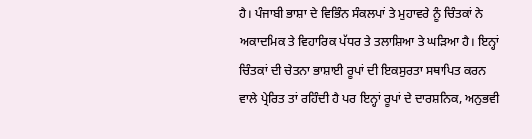ਹੈ। ਪੰਜਾਬੀ ਭਾਸ਼ਾ ਦੇ ਵਿਭਿੰਨ ਸੰਕਲਪਾਂ ਤੇ ਮੁਹਾਵਰੇ ਨੂੰ ਚਿੰਤਕਾਂ ਨੇ ਅਕਾਦਮਿਕ ਤੇ ਵਿਹਾਰਿਕ ਪੱਧਰ ਤੇ ਤਲਾਸ਼ਿਆ ਤੇ ਘੜਿਆ ਹੈ। ਇਨ੍ਹਾਂ ਚਿੰਤਕਾਂ ਦੀ ਚੇਤਨਾ ਭਾਸ਼ਾਈ ਰੂਪਾਂ ਦੀ ਇਕਸੁਰਤਾ ਸਥਾਪਿਤ ਕਰਨ ਵਾਲੇ ਪ੍ਰੇਰਿਤ ਤਾਂ ਰਹਿੰਦੀ ਹੈ ਪਰ ਇਨ੍ਹਾਂ ਰੂਪਾਂ ਦੇ ਦਾਰਸ਼ਨਿਕ, ਅਨੁਭਵੀ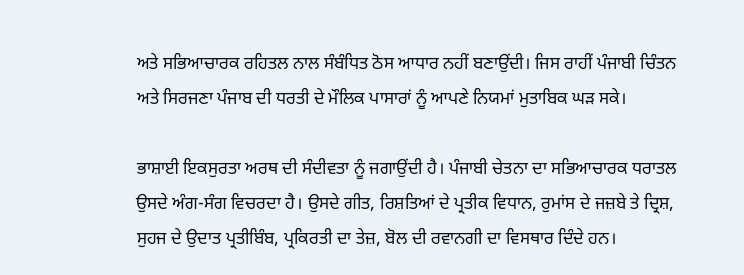ਅਤੇ ਸਭਿਆਚਾਰਕ ਰਹਿਤਲ ਨਾਲ ਸੰਬੰਧਿਤ ਠੋਸ ਆਧਾਰ ਨਹੀਂ ਬਣਾਉਂਦੀ। ਜਿਸ ਰਾਹੀਂ ਪੰਜਾਬੀ ਚਿੰਤਨ ਅਤੇ ਸਿਰਜਣਾ ਪੰਜਾਬ ਦੀ ਧਰਤੀ ਦੇ ਮੌਲਿਕ ਪਾਸਾਰਾਂ ਨੂੰ ਆਪਣੇ ਨਿਯਮਾਂ ਮੁਤਾਬਿਕ ਘੜ ਸਕੇ।

ਭਾਸ਼ਾਈ ਇਕਸੁਰਤਾ ਅਰਥ ਦੀ ਸੰਦੀਵਤਾ ਨੂੰ ਜਗਾਉਂਦੀ ਹੈ। ਪੰਜਾਬੀ ਚੇਤਨਾ ਦਾ ਸਭਿਆਚਾਰਕ ਧਰਾਤਲ ਉਸਦੇ ਅੰਗ-ਸੰਗ ਵਿਚਰਦਾ ਹੈ। ਉਸਦੇ ਗੀਤ, ਰਿਸ਼ਤਿਆਂ ਦੇ ਪ੍ਰਤੀਕ ਵਿਧਾਨ, ਰੁਮਾਂਸ ਦੇ ਜਜ਼ਬੇ ਤੇ ਦ੍ਰਿਸ਼, ਸੁਹਜ ਦੇ ਉਦਾਤ ਪ੍ਰਤੀਬਿੰਬ, ਪ੍ਰਕਿਰਤੀ ਦਾ ਤੇਜ਼, ਬੋਲ ਦੀ ਰਵਾਨਗੀ ਦਾ ਵਿਸਥਾਰ ਦਿੰਦੇ ਹਨ।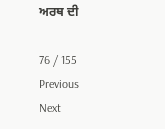ਅਰਥ ਦੀ

76 / 155
Previous
Next